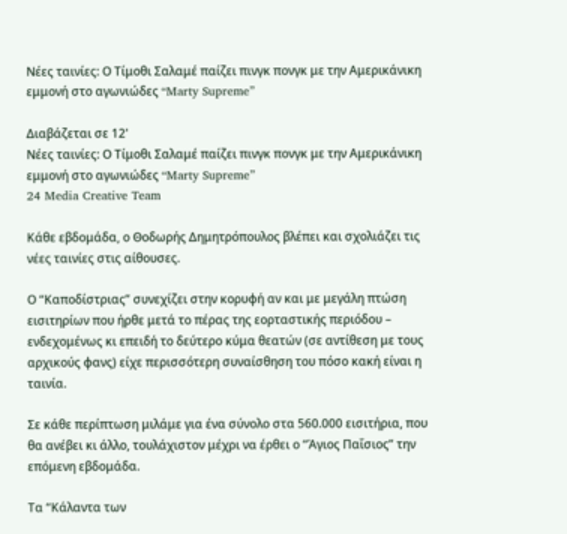Νέες ταινίες: Ο Τίμοθι Σαλαμέ παίζει πινγκ πονγκ με την Αμερικάνικη εμμονή στο αγωνιώδες “Marty Supreme”

Διαβάζεται σε 12'
Νέες ταινίες: Ο Τίμοθι Σαλαμέ παίζει πινγκ πονγκ με την Αμερικάνικη εμμονή στο αγωνιώδες “Marty Supreme”
24 Media Creative Team

Κάθε εβδομάδα, ο Θοδωρής Δημητρόπουλος βλέπει και σχολιάζει τις νέες ταινίες στις αίθουσες.

Ο “Καποδίστριας” συνεχίζει στην κορυφή αν και με μεγάλη πτώση εισιτηρίων που ήρθε μετά το πέρας της εορταστικής περιόδου – ενδεχομένως κι επειδή το δεύτερο κύμα θεατών (σε αντίθεση με τους αρχικούς φανς) είχε περισσότερη συναίσθηση του πόσο κακή είναι η ταινία.

Σε κάθε περίπτωση μιλάμε για ένα σύνολο στα 560.000 εισιτήρια, που θα ανέβει κι άλλο, τουλάχιστον μέχρι να έρθει ο “Άγιος Παΐσιος” την επόμενη εβδομάδα.

Τα “Κάλαντα των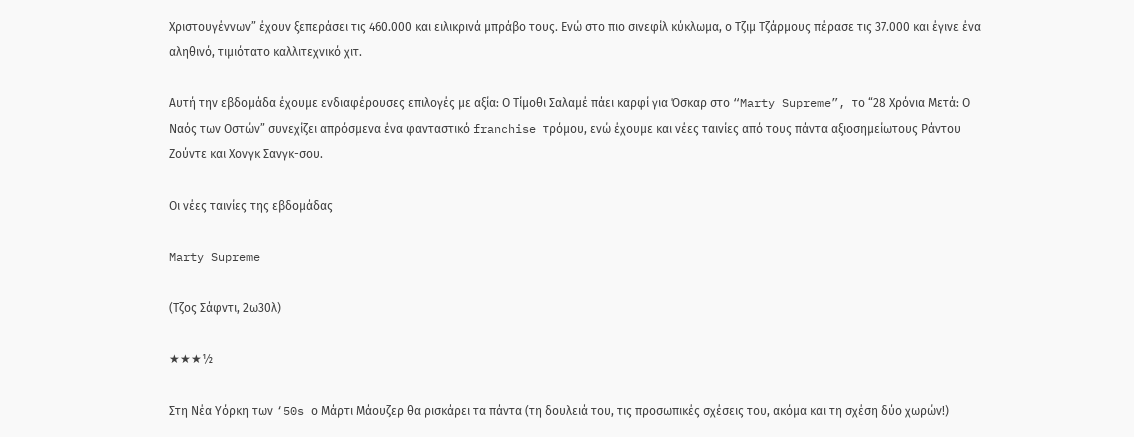Χριστουγέννων” έχουν ξεπεράσει τις 460.000 και ειλικρινά μπράβο τους. Ενώ στο πιο σινεφίλ κύκλωμα, ο Τζιμ Τζάρμους πέρασε τις 37.000 και έγινε ένα αληθινό, τιμιότατο καλλιτεχνικό χιτ.

Αυτή την εβδομάδα έχουμε ενδιαφέρουσες επιλογές με αξία: Ο Τίμοθι Σαλαμέ πάει καρφί για Όσκαρ στο “Marty Supreme”, το “28 Χρόνια Μετά: Ο Ναός των Οστών” συνεχίζει απρόσμενα ένα φανταστικό franchise τρόμου, ενώ έχουμε και νέες ταινίες από τους πάντα αξιοσημείωτους Ράντου Ζούντε και Χονγκ Σανγκ-σου.

Οι νέες ταινίες της εβδομάδας

Marty Supreme

(Τζος Σάφντι, 2ω30λ)

★★★½

Στη Νέα Υόρκη των ‘50s ο Μάρτι Μάουζερ θα ρισκάρει τα πάντα (τη δουλειά του, τις προσωπικές σχέσεις του, ακόμα και τη σχέση δύο χωρών!)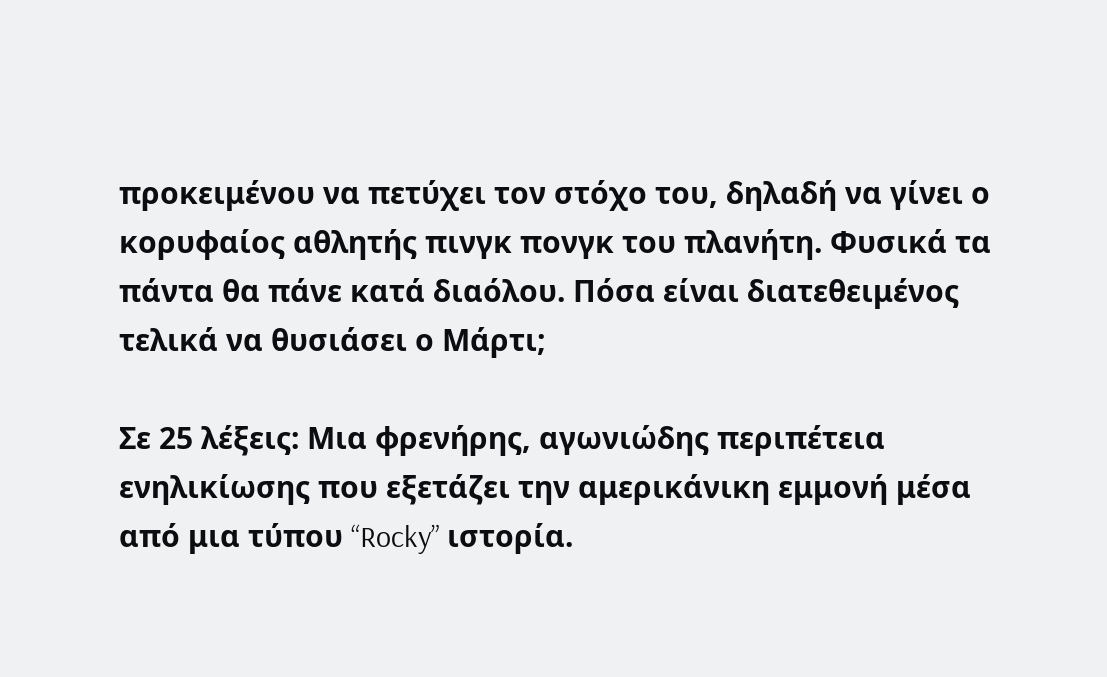προκειμένου να πετύχει τον στόχο του, δηλαδή να γίνει ο κορυφαίος αθλητής πινγκ πονγκ του πλανήτη. Φυσικά τα πάντα θα πάνε κατά διαόλου. Πόσα είναι διατεθειμένος τελικά να θυσιάσει ο Μάρτι;

Σε 25 λέξεις: Μια φρενήρης, αγωνιώδης περιπέτεια ενηλικίωσης που εξετάζει την αμερικάνικη εμμονή μέσα από μια τύπου “Rocky” ιστορία.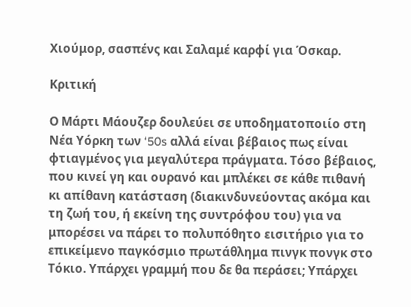Χιούμορ, σασπένς και Σαλαμέ καρφί για Όσκαρ.

Κριτική

Ο Μάρτι Μάουζερ δουλεύει σε υποδηματοποιίο στη Νέα Υόρκη των ‘50s αλλά είναι βέβαιος πως είναι φτιαγμένος για μεγαλύτερα πράγματα. Τόσο βέβαιος, που κινεί γη και ουρανό και μπλέκει σε κάθε πιθανή κι απίθανη κατάσταση (διακινδυνεύοντας ακόμα και τη ζωή του, ή εκείνη της συντρόφου του) για να μπορέσει να πάρει το πολυπόθητο εισιτήριο για το επικείμενο παγκόσμιο πρωτάθλημα πινγκ πονγκ στο Τόκιο. Υπάρχει γραμμή που δε θα περάσει; Υπάρχει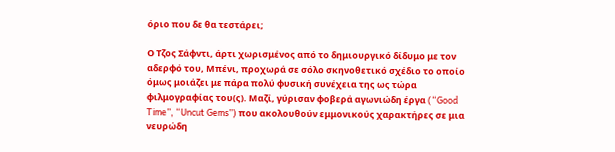όριο που δε θα τεστάρει;

Ο Τζος Σάφντι, άρτι χωρισμένος από το δημιουργικό δίδυμο με τον αδερφό του, Μπένι, προχωρά σε σόλο σκηνοθετικό σχέδιο το οποίο όμως μοιάζει με πάρα πολύ φυσική συνέχεια της ως τώρα φιλμογραφίας του(ς). Μαζί, γύρισαν φοβερά αγωνιώδη έργα (“Good Time”, “Uncut Gems”) που ακολουθούν εμμονικούς χαρακτήρες σε μια νευρώδη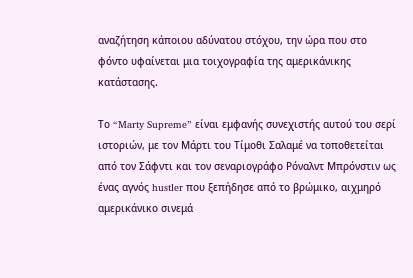αναζήτηση κάποιου αδύνατου στόχου, την ώρα που στο φόντο υφαίνεται μια τοιχογραφία της αμερικάνικης κατάστασης.

Το “Marty Supreme” είναι εμφανής συνεχιστής αυτού του σερί ιστοριών, με τον Μάρτι του Τίμοθι Σαλαμέ να τοποθετείται από τον Σάφντι και τον σεναριογράφο Ρόναλντ Μπρόνστιν ως ένας αγνός hustler που ξεπήδησε από το βρώμικο, αιχμηρό αμερικάνικο σινεμά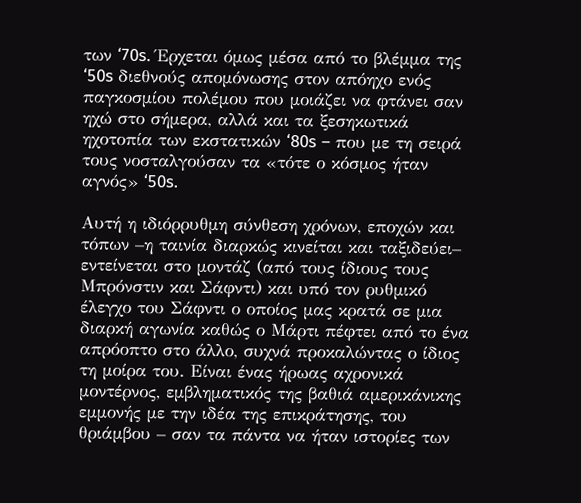των ‘70s. Έρχεται όμως μέσα από το βλέμμα της ‘50s διεθνούς απομόνωσης στον απόηχο ενός παγκοσμίου πολέμου που μοιάζει να φτάνει σαν ηχώ στο σήμερα, αλλά και τα ξεσηκωτικά ηχοτοπία των εκστατικών ‘80s – που με τη σειρά τους νοσταλγούσαν τα «τότε ο κόσμος ήταν αγνός» ‘50s.

Αυτή η ιδιόρρυθμη σύνθεση χρόνων, εποχών και τόπων –η ταινία διαρκώς κινείται και ταξιδεύει– εντείνεται στο μοντάζ (από τους ίδιους τους Μπρόνστιν και Σάφντι) και υπό τον ρυθμικό έλεγχο του Σάφντι ο οποίος μας κρατά σε μια διαρκή αγωνία καθώς ο Μάρτι πέφτει από το ένα απρόοπτο στο άλλο, συχνά προκαλώντας ο ίδιος τη μοίρα του. Είναι ένας ήρωας αχρονικά μοντέρνος, εμβληματικός της βαθιά αμερικάνικης εμμονής με την ιδέα της επικράτησης, του θριάμβου – σαν τα πάντα να ήταν ιστορίες των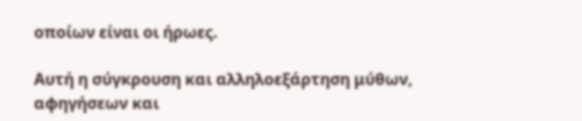οποίων είναι οι ήρωες.

Αυτή η σύγκρουση και αλληλοεξάρτηση μύθων, αφηγήσεων και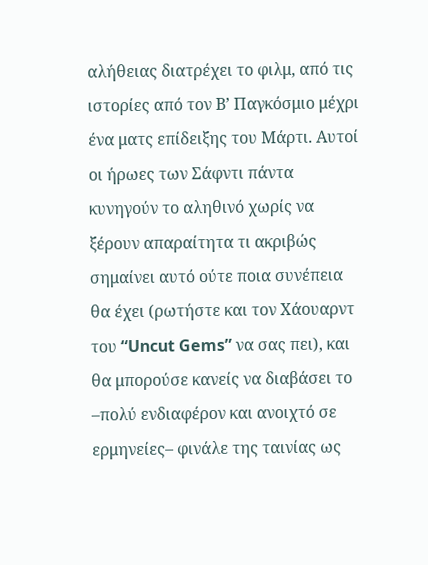αλήθειας διατρέχει το φιλμ, από τις ιστορίες από τον Β’ Παγκόσμιο μέχρι ένα ματς επίδειξης του Μάρτι. Αυτοί οι ήρωες των Σάφντι πάντα κυνηγούν το αληθινό χωρίς να ξέρουν απαραίτητα τι ακριβώς σημαίνει αυτό ούτε ποια συνέπεια θα έχει (ρωτήστε και τον Χάουαρντ του “Uncut Gems” να σας πει), και θα μπορούσε κανείς να διαβάσει το –πολύ ενδιαφέρον και ανοιχτό σε ερμηνείες– φινάλε της ταινίας ως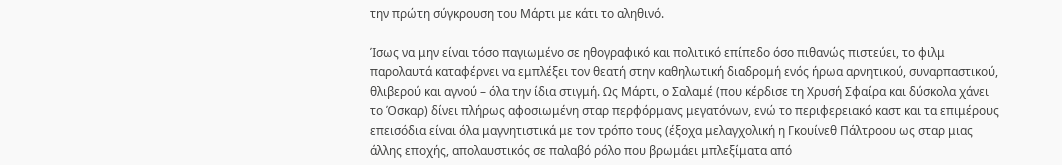την πρώτη σύγκρουση του Μάρτι με κάτι το αληθινό.

Ίσως να μην είναι τόσο παγιωμένο σε ηθογραφικό και πολιτικό επίπεδο όσο πιθανώς πιστεύει, το φιλμ παρολαυτά καταφέρνει να εμπλέξει τον θεατή στην καθηλωτική διαδρομή ενός ήρωα αρνητικού, συναρπαστικού, θλιβερού και αγνού – όλα την ίδια στιγμή. Ως Μάρτι, ο Σαλαμέ (που κέρδισε τη Χρυσή Σφαίρα και δύσκολα χάνει το Όσκαρ) δίνει πλήρως αφοσιωμένη σταρ περφόρμανς μεγατόνων, ενώ το περιφερειακό καστ και τα επιμέρους επεισόδια είναι όλα μαγνητιστικά με τον τρόπο τους (έξοχα μελαγχολική η Γκουίνεθ Πάλτροου ως σταρ μιας άλλης εποχής, απολαυστικός σε παλαβό ρόλο που βρωμάει μπλεξίματα από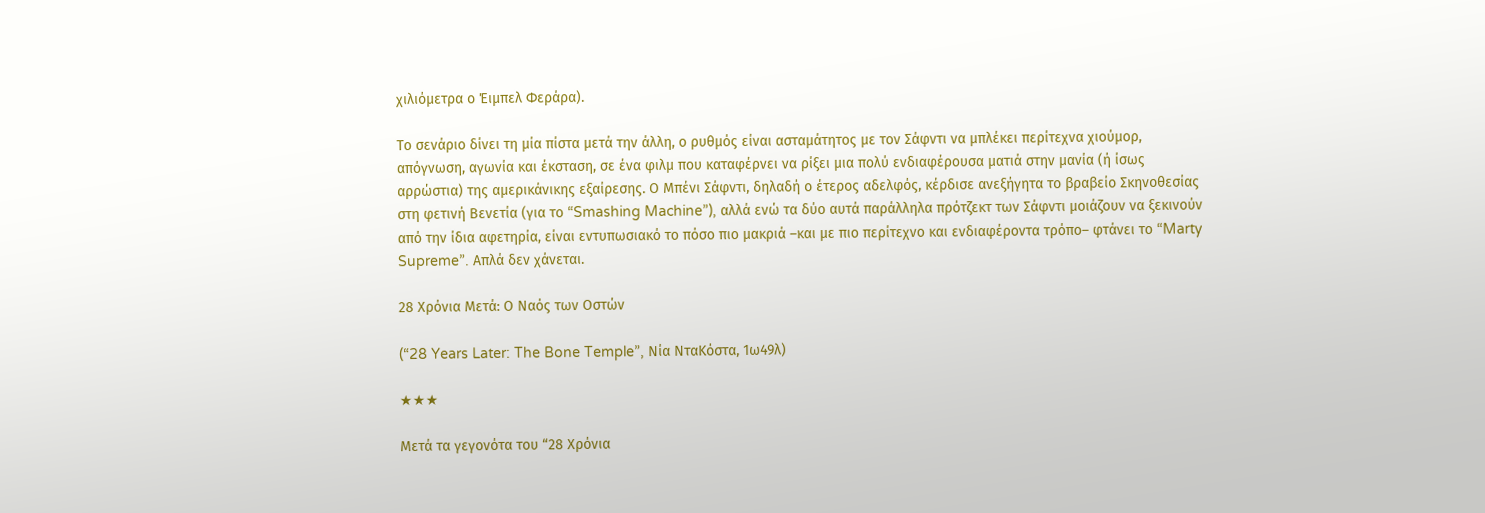χιλιόμετρα ο Έιμπελ Φεράρα).

Το σενάριο δίνει τη μία πίστα μετά την άλλη, ο ρυθμός είναι ασταμάτητος με τον Σάφντι να μπλέκει περίτεχνα χιούμορ, απόγνωση, αγωνία και έκσταση, σε ένα φιλμ που καταφέρνει να ρίξει μια πολύ ενδιαφέρουσα ματιά στην μανία (ή ίσως αρρώστια) της αμερικάνικης εξαίρεσης. Ο Μπένι Σάφντι, δηλαδή ο έτερος αδελφός, κέρδισε ανεξήγητα το βραβείο Σκηνοθεσίας στη φετινή Βενετία (για το “Smashing Machine”), αλλά ενώ τα δύο αυτά παράλληλα πρότζεκτ των Σάφντι μοιάζουν να ξεκινούν από την ίδια αφετηρία, είναι εντυπωσιακό το πόσο πιο μακριά –και με πιο περίτεχνο και ενδιαφέροντα τρόπο– φτάνει το “Marty Supreme”. Απλά δεν χάνεται.

28 Χρόνια Μετά: Ο Ναός των Οστών

(“28 Years Later: The Bone Temple”, Νία ΝταΚόστα, 1ω49λ)

★★★

Μετά τα γεγονότα του “28 Χρόνια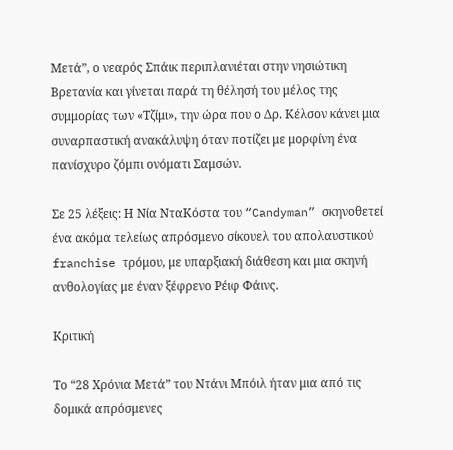Μετά”, ο νεαρός Σπάικ περιπλανιέται στην νησιώτικη Βρετανία και γίνεται παρά τη θέλησή του μέλος της συμμορίας των «Τζίμι», την ώρα που ο Δρ. Κέλσον κάνει μια συναρπαστική ανακάλυψη όταν ποτίζει με μορφίνη ένα πανίσχυρο ζόμπι ονόματι Σαμσών.

Σε 25 λέξεις: Η Νία ΝταΚόστα του “Candyman” σκηνοθετεί ένα ακόμα τελείως απρόσμενο σίκουελ του απολαυστικού franchise τρόμου, με υπαρξιακή διάθεση και μια σκηνή ανθολογίας με έναν ξέφρενο Ρέιφ Φάινς.

Κριτική

Το “28 Χρόνια Μετά” του Ντάνι Μπόιλ ήταν μια από τις δομικά απρόσμενες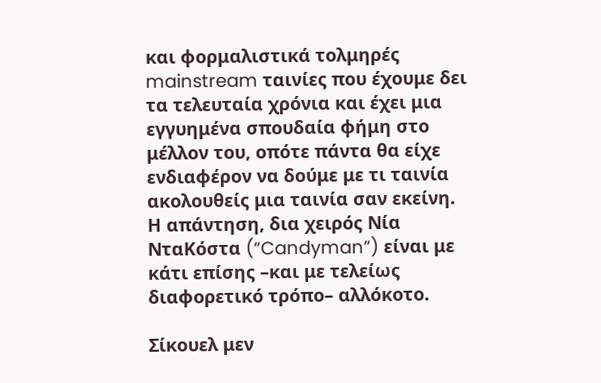και φορμαλιστικά τολμηρές mainstream ταινίες που έχουμε δει τα τελευταία χρόνια και έχει μια εγγυημένα σπουδαία φήμη στο μέλλον του, οπότε πάντα θα είχε ενδιαφέρον να δούμε με τι ταινία ακολουθείς μια ταινία σαν εκείνη. Η απάντηση, δια χειρός Νία ΝταΚόστα (“Candyman”) είναι με κάτι επίσης –και με τελείως διαφορετικό τρόπο– αλλόκοτο.

Σίκουελ μεν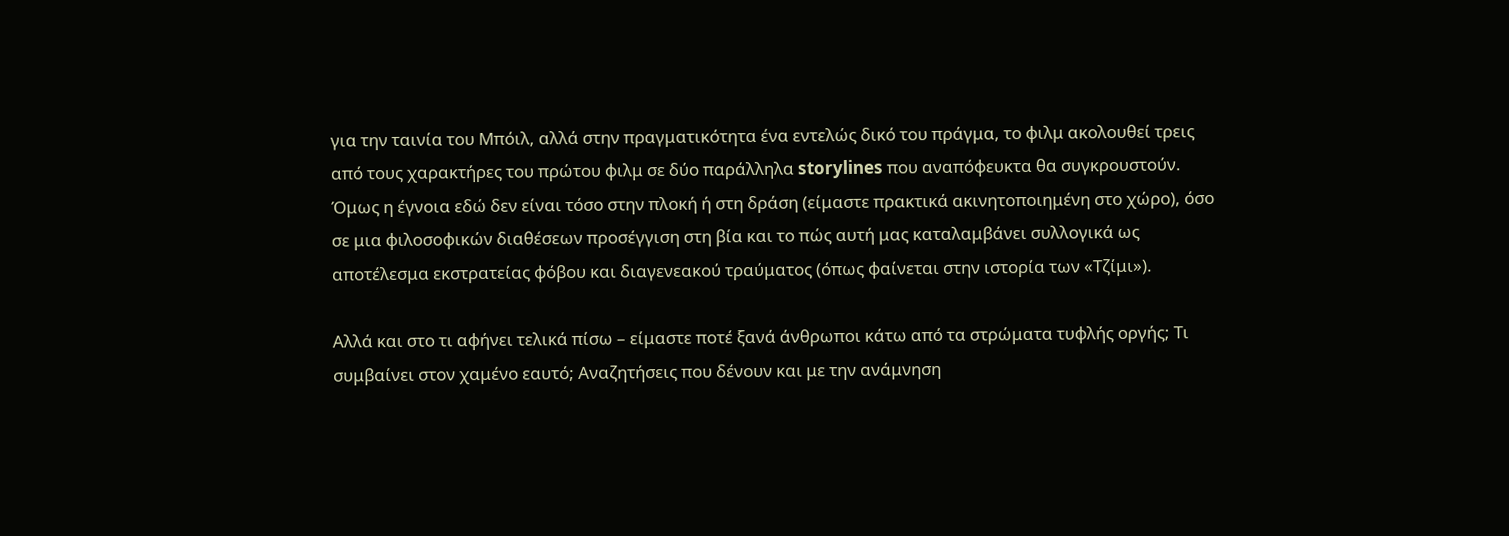για την ταινία του Μπόιλ, αλλά στην πραγματικότητα ένα εντελώς δικό του πράγμα, το φιλμ ακολουθεί τρεις από τους χαρακτήρες του πρώτου φιλμ σε δύο παράλληλα storylines που αναπόφευκτα θα συγκρουστούν. Όμως η έγνοια εδώ δεν είναι τόσο στην πλοκή ή στη δράση (είμαστε πρακτικά ακινητοποιημένη στο χώρο), όσο σε μια φιλοσοφικών διαθέσεων προσέγγιση στη βία και το πώς αυτή μας καταλαμβάνει συλλογικά ως αποτέλεσμα εκστρατείας φόβου και διαγενεακού τραύματος (όπως φαίνεται στην ιστορία των «Τζίμι»).

Αλλά και στο τι αφήνει τελικά πίσω – είμαστε ποτέ ξανά άνθρωποι κάτω από τα στρώματα τυφλής οργής; Τι συμβαίνει στον χαμένο εαυτό; Αναζητήσεις που δένουν και με την ανάμνηση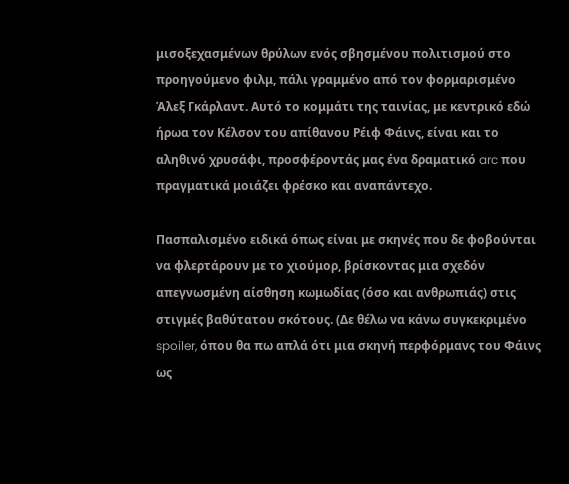μισοξεχασμένων θρύλων ενός σβησμένου πολιτισμού στο προηγούμενο φιλμ, πάλι γραμμένο από τον φορμαρισμένο Άλεξ Γκάρλαντ. Αυτό το κομμάτι της ταινίας, με κεντρικό εδώ ήρωα τον Κέλσον του απίθανου Ρέιφ Φάινς, είναι και το αληθινό χρυσάφι, προσφέροντάς μας ένα δραματικό arc που πραγματικά μοιάζει φρέσκο και αναπάντεχο.

Πασπαλισμένο ειδικά όπως είναι με σκηνές που δε φοβούνται να φλερτάρουν με το χιούμορ, βρίσκοντας μια σχεδόν απεγνωσμένη αίσθηση κωμωδίας (όσο και ανθρωπιάς) στις στιγμές βαθύτατου σκότους. (Δε θέλω να κάνω συγκεκριμένο spoiler, όπου θα πω απλά ότι μια σκηνή περφόρμανς του Φάινς ως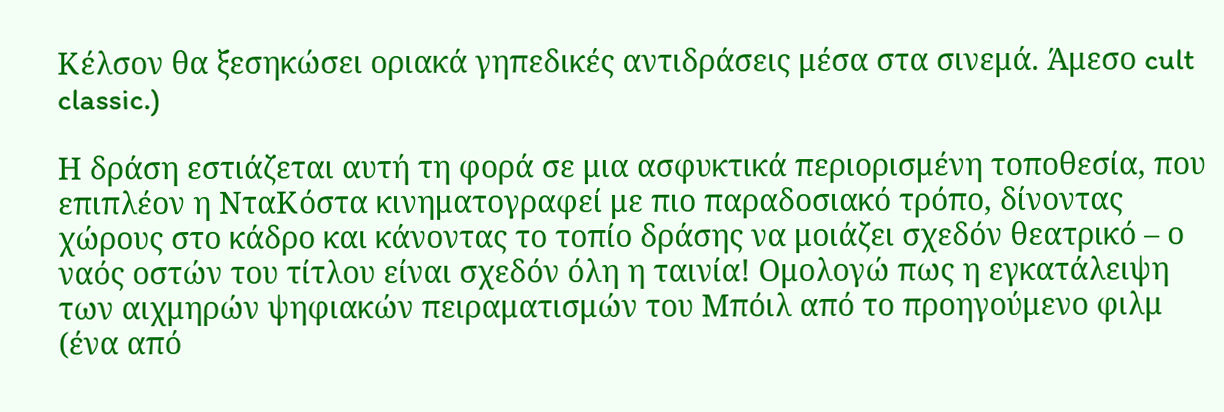Κέλσον θα ξεσηκώσει οριακά γηπεδικές αντιδράσεις μέσα στα σινεμά. Άμεσο cult classic.)

Η δράση εστιάζεται αυτή τη φορά σε μια ασφυκτικά περιορισμένη τοποθεσία, που επιπλέον η ΝταΚόστα κινηματογραφεί με πιο παραδοσιακό τρόπο, δίνοντας χώρους στο κάδρο και κάνοντας το τοπίο δράσης να μοιάζει σχεδόν θεατρικό – ο ναός οστών του τίτλου είναι σχεδόν όλη η ταινία! Ομολογώ πως η εγκατάλειψη των αιχμηρών ψηφιακών πειραματισμών του Μπόιλ από το προηγούμενο φιλμ (ένα από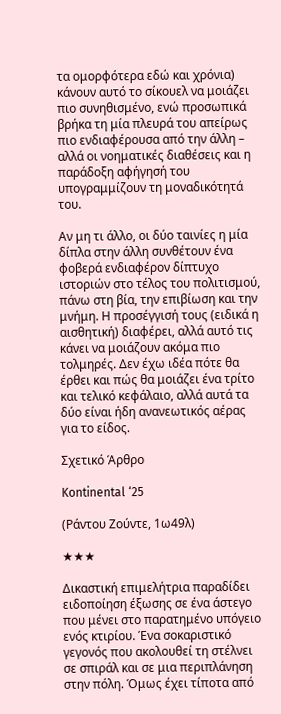τα ομορφότερα εδώ και χρόνια) κάνουν αυτό το σίκουελ να μοιάζει πιο συνηθισμένο, ενώ προσωπικά βρήκα τη μία πλευρά του απείρως πιο ενδιαφέρουσα από την άλλη – αλλά οι νοηματικές διαθέσεις και η παράδοξη αφήγησή του υπογραμμίζουν τη μοναδικότητά του.

Αν μη τι άλλο, οι δύο ταινίες η μία δίπλα στην άλλη συνθέτουν ένα φοβερά ενδιαφέρον δίπτυχο ιστοριών στο τέλος του πολιτισμού, πάνω στη βία, την επιβίωση και την μνήμη. Η προσέγγισή τους (ειδικά η αισθητική) διαφέρει, αλλά αυτό τις κάνει να μοιάζουν ακόμα πιο τολμηρές. Δεν έχω ιδέα πότε θα έρθει και πώς θα μοιάζει ένα τρίτο και τελικό κεφάλαιο, αλλά αυτά τα δύο είναι ήδη ανανεωτικός αέρας για το είδος.

Σχετικό Άρθρο

Kontinental ‘25

(Ράντου Ζούντε, 1ω49λ)

★★★

Δικαστική επιμελήτρια παραδίδει ειδοποίηση έξωσης σε ένα άστεγο που μένει στο παρατημένο υπόγειο ενός κτιρίου. Ένα σοκαριστικό γεγονός που ακολουθεί τη στέλνει σε σπιράλ και σε μια περιπλάνηση στην πόλη. Όμως έχει τίποτα από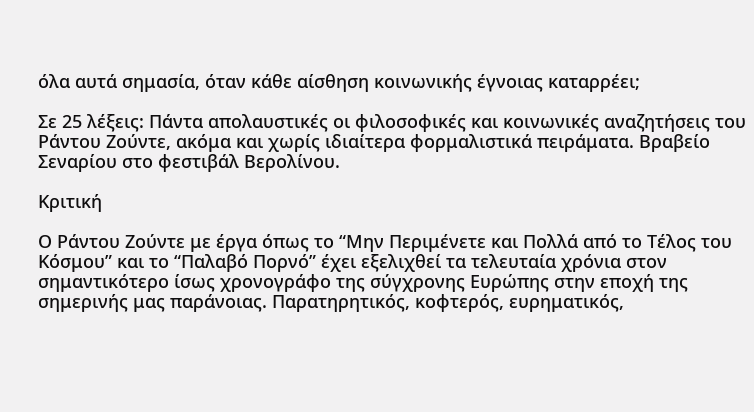όλα αυτά σημασία, όταν κάθε αίσθηση κοινωνικής έγνοιας καταρρέει;

Σε 25 λέξεις: Πάντα απολαυστικές οι φιλοσοφικές και κοινωνικές αναζητήσεις του Ράντου Ζούντε, ακόμα και χωρίς ιδιαίτερα φορμαλιστικά πειράματα. Βραβείο Σεναρίου στο φεστιβάλ Βερολίνου.

Κριτική

Ο Ράντου Ζούντε με έργα όπως το “Μην Περιμένετε και Πολλά από το Τέλος του Κόσμου” και το “Παλαβό Πορνό” έχει εξελιχθεί τα τελευταία χρόνια στον σημαντικότερο ίσως χρονογράφο της σύγχρονης Ευρώπης στην εποχή της σημερινής μας παράνοιας. Παρατηρητικός, κοφτερός, ευρηματικός,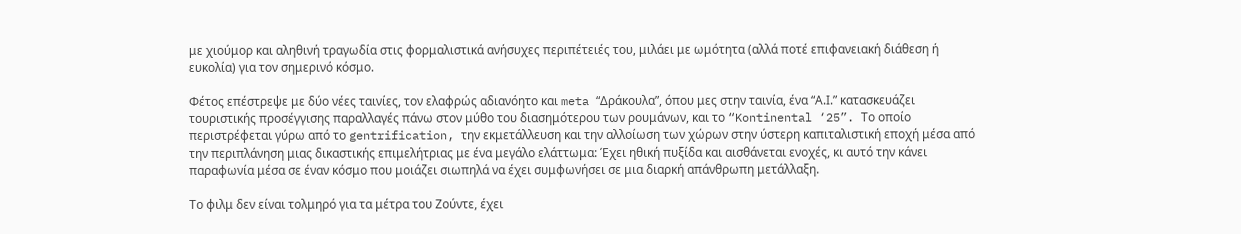με χιούμορ και αληθινή τραγωδία στις φορμαλιστικά ανήσυχες περιπέτειές του, μιλάει με ωμότητα (αλλά ποτέ επιφανειακή διάθεση ή ευκολία) για τον σημερινό κόσμο.

Φέτος επέστρεψε με δύο νέες ταινίες, τον ελαφρώς αδιανόητο και meta “Δράκουλα”, όπου μες στην ταινία, ένα “Α.Ι.” κατασκευάζει τουριστικής προσέγγισης παραλλαγές πάνω στον μύθο του διασημότερου των ρουμάνων, και το “Kontinental ‘25”. Το οποίο περιστρέφεται γύρω από το gentrification, την εκμετάλλευση και την αλλοίωση των χώρων στην ύστερη καπιταλιστική εποχή μέσα από την περιπλάνηση μιας δικαστικής επιμελήτριας με ένα μεγάλο ελάττωμα: Έχει ηθική πυξίδα και αισθάνεται ενοχές, κι αυτό την κάνει παραφωνία μέσα σε έναν κόσμο που μοιάζει σιωπηλά να έχει συμφωνήσει σε μια διαρκή απάνθρωπη μετάλλαξη.

Το φιλμ δεν είναι τολμηρό για τα μέτρα του Ζούντε, έχει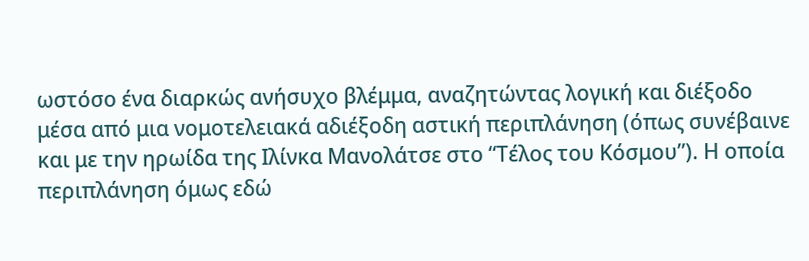ωστόσο ένα διαρκώς ανήσυχο βλέμμα, αναζητώντας λογική και διέξοδο μέσα από μια νομοτελειακά αδιέξοδη αστική περιπλάνηση (όπως συνέβαινε και με την ηρωίδα της Ιλίνκα Μανολάτσε στο “Τέλος του Κόσμου”). Η οποία περιπλάνηση όμως εδώ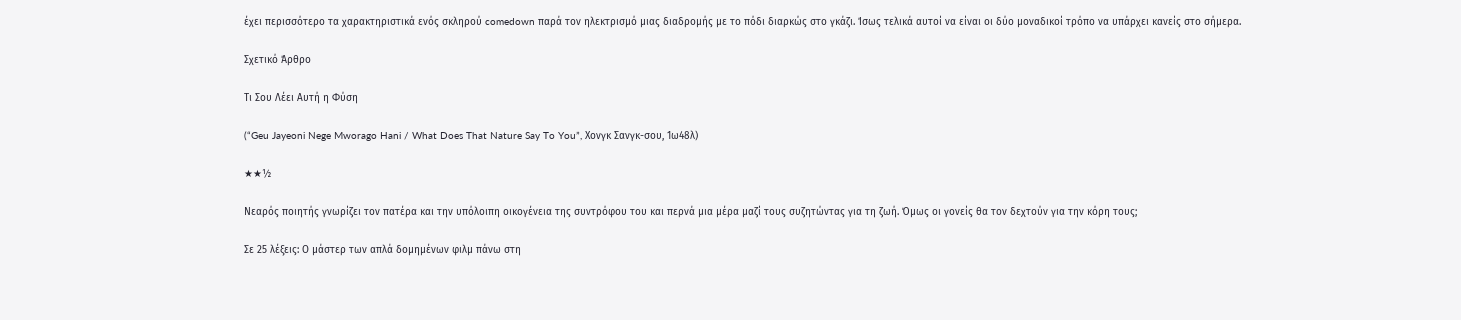έχει περισσότερο τα χαρακτηριστικά ενός σκληρού comedown παρά τον ηλεκτρισμό μιας διαδρομής με το πόδι διαρκώς στο γκάζι. Ίσως τελικά αυτοί να είναι οι δύο μοναδικοί τρόπο να υπάρχει κανείς στο σήμερα.

Σχετικό Άρθρο

Τι Σου Λέει Αυτή η Φύση

(“Geu Jayeoni Nege Mworago Hani / What Does That Nature Say To You”, Χονγκ Σανγκ-σου, 1ω48λ)

★★½

Νεαρός ποιητής γνωρίζει τον πατέρα και την υπόλοιπη οικογένεια της συντρόφου του και περνά μια μέρα μαζί τους συζητώντας για τη ζωή. Όμως οι γονείς θα τον δεχτούν για την κόρη τους;

Σε 25 λέξεις: Ο μάστερ των απλά δομημένων φιλμ πάνω στη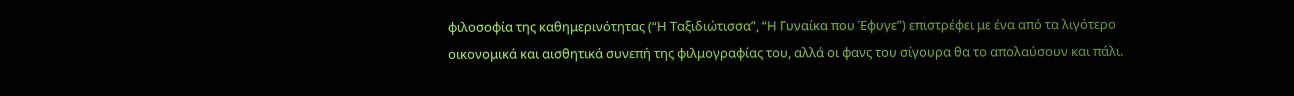φιλοσοφία της καθημερινότητας (“Η Ταξιδιώτισσα”, “Η Γυναίκα που Έφυγε”) επιστρέφει με ένα από τα λιγότερο οικονομικά και αισθητικά συνεπή της φιλμογραφίας του, αλλά οι φανς του σίγουρα θα το απολαύσουν και πάλι.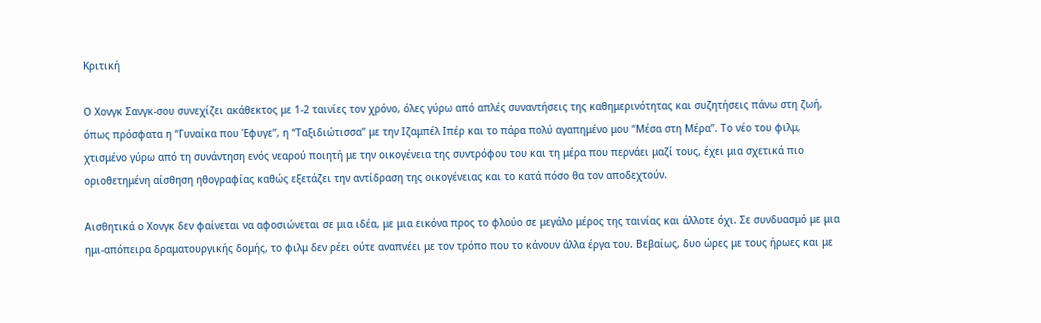Κριτική

Ο Χονγκ Σανγκ-σου συνεχίζει ακάθεκτος με 1-2 ταινίες τον χρόνο, όλες γύρω από απλές συναντήσεις της καθημερινότητας και συζητήσεις πάνω στη ζωή, όπως πρόσφατα η “Γυναίκα που Έφυγε”, η “Ταξιδιώτισσα” με την Ιζαμπέλ Ιπέρ και το πάρα πολύ αγαπημένο μου “Μέσα στη Μέρα”. Το νέο του φιλμ, χτισμένο γύρω από τη συνάντηση ενός νεαρού ποιητή με την οικογένεια της συντρόφου του και τη μέρα που περνάει μαζί τους, έχει μια σχετικά πιο οριοθετημένη αίσθηση ηθογραφίας καθώς εξετάζει την αντίδραση της οικογένειας και το κατά πόσο θα τον αποδεχτούν.

Αισθητικά ο Χονγκ δεν φαίνεται να αφοσιώνεται σε μια ιδέα, με μια εικόνα προς το φλούο σε μεγάλο μέρος της ταινίας και άλλοτε όχι. Σε συνδυασμό με μια ημι-απόπειρα δραματουργικής δομής, το φιλμ δεν ρέει ούτε αναπνέει με τον τρόπο που το κάνουν άλλα έργα του. Βεβαίως, δυο ώρες με τους ήρωες και με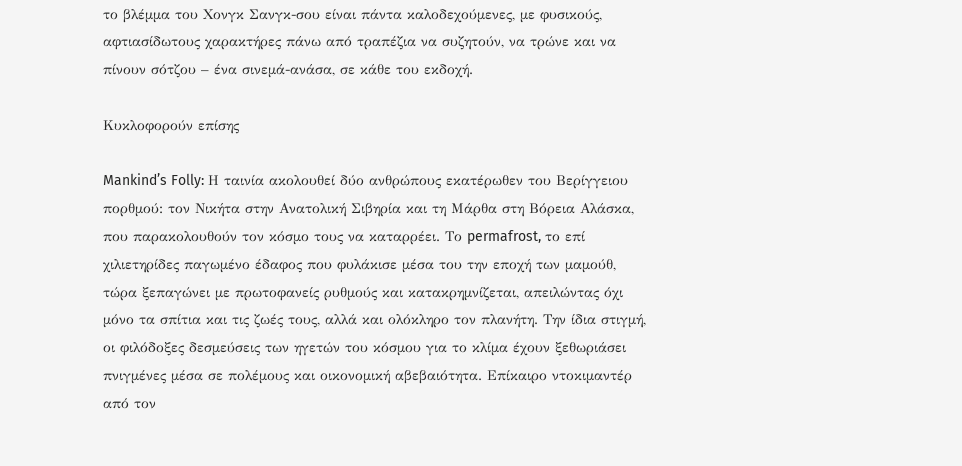το βλέμμα του Χονγκ Σανγκ-σου είναι πάντα καλοδεχούμενες, με φυσικούς, αφτιασίδωτους χαρακτήρες πάνω από τραπέζια να συζητούν, να τρώνε και να πίνουν σότζου – ένα σινεμά-ανάσα, σε κάθε του εκδοχή.

Κυκλοφορούν επίσης

Mankind’s Folly: Η ταινία ακολουθεί δύο ανθρώπους εκατέρωθεν του Βερίγγειου πορθμού: τον Νικήτα στην Ανατολική Σιβηρία και τη Μάρθα στη Βόρεια Αλάσκα, που παρακολουθούν τον κόσμο τους να καταρρέει. Το permafrost, το επί χιλιετηρίδες παγωμένο έδαφος που φυλάκισε μέσα του την εποχή των μαμούθ, τώρα ξεπαγώνει με πρωτοφανείς ρυθμούς και κατακρημνίζεται, απειλώντας όχι μόνο τα σπίτια και τις ζωές τους, αλλά και ολόκληρο τον πλανήτη. Την ίδια στιγμή, οι φιλόδοξες δεσμεύσεις των ηγετών του κόσμου για το κλίμα έχουν ξεθωριάσει πνιγμένες μέσα σε πολέμους και οικονομική αβεβαιότητα. Επίκαιρο ντοκιμαντέρ από τον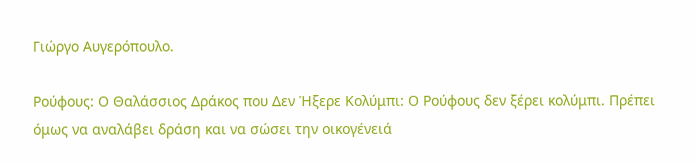Γιώργο Αυγερόπουλο.

Ρούφους: Ο Θαλάσσιος Δράκος που Δεν Ήξερε Κολύμπι: Ο Ρούφους δεν ξέρει κολύμπι. Πρέπει όμως να αναλάβει δράση και να σώσει την οικογένειά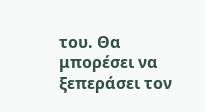του. Θα μπορέσει να ξεπεράσει τον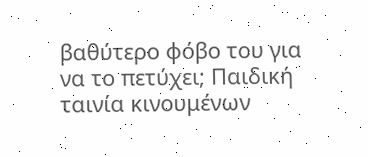βαθύτερο φόβο του για να το πετύχει; Παιδική ταινία κινουμένων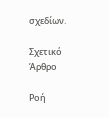σχεδίων.

Σχετικό Άρθρο

Ροή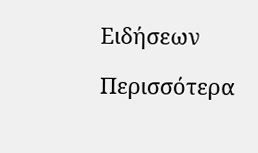Ειδήσεων

Περισσότερα